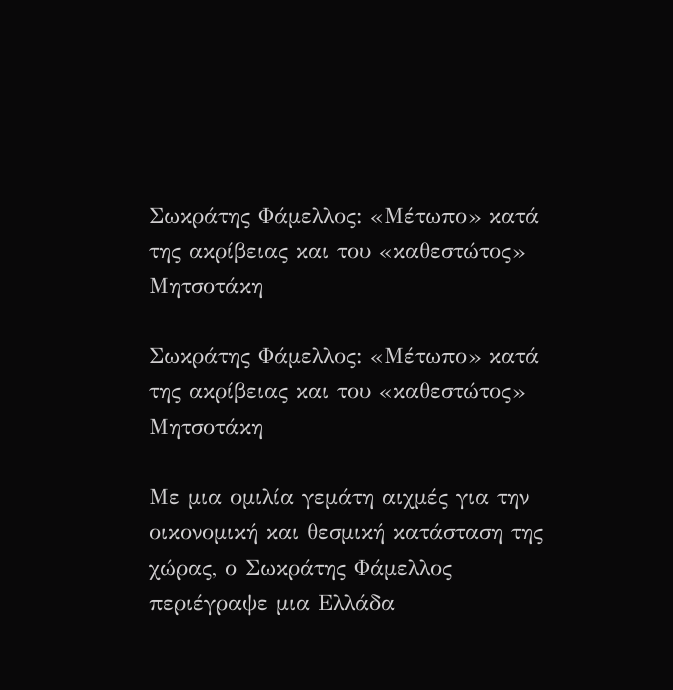Σωκράτης Φάμελλος: «Μέτωπο» κατά της ακρίβειας και του «καθεστώτος» Μητσοτάκη

Σωκράτης Φάμελλος: «Μέτωπο» κατά της ακρίβειας και του «καθεστώτος» Μητσοτάκη

Με μια ομιλία γεμάτη αιχμές για την οικονομική και θεσμική κατάσταση της χώρας, ο Σωκράτης Φάμελλος περιέγραψε μια Ελλάδα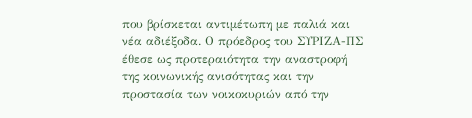που βρίσκεται αντιμέτωπη με παλιά και νέα αδιέξοδα. Ο πρόεδρος του ΣΥΡΙΖΑ-ΠΣ έθεσε ως προτεραιότητα την αναστροφή της κοινωνικής ανισότητας και την προστασία των νοικοκυριών από την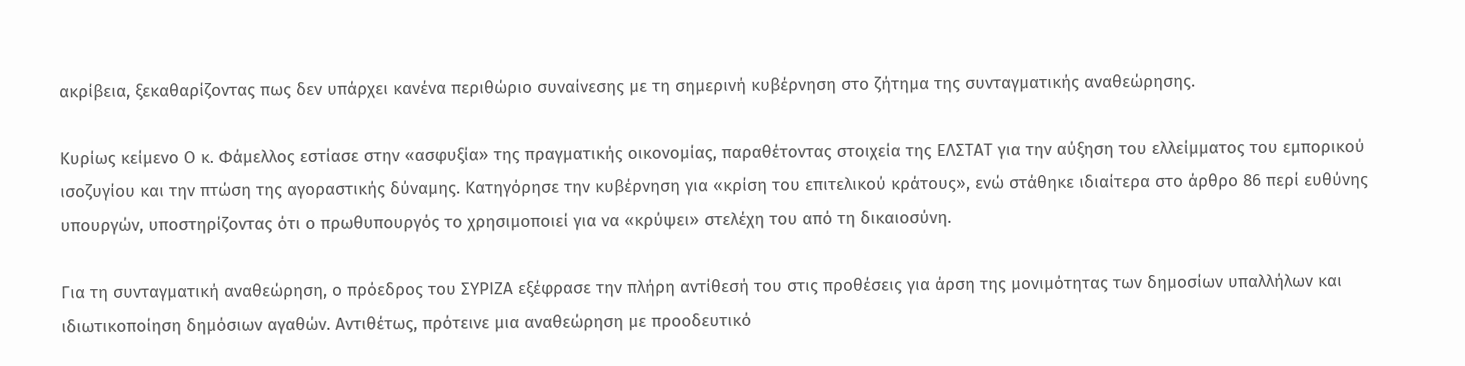ακρίβεια, ξεκαθαρίζοντας πως δεν υπάρχει κανένα περιθώριο συναίνεσης με τη σημερινή κυβέρνηση στο ζήτημα της συνταγματικής αναθεώρησης.

Κυρίως κείμενο Ο κ. Φάμελλος εστίασε στην «ασφυξία» της πραγματικής οικονομίας, παραθέτοντας στοιχεία της ΕΛΣΤΑΤ για την αύξηση του ελλείμματος του εμπορικού ισοζυγίου και την πτώση της αγοραστικής δύναμης. Κατηγόρησε την κυβέρνηση για «κρίση του επιτελικού κράτους», ενώ στάθηκε ιδιαίτερα στο άρθρο 86 περί ευθύνης υπουργών, υποστηρίζοντας ότι ο πρωθυπουργός το χρησιμοποιεί για να «κρύψει» στελέχη του από τη δικαιοσύνη.

Για τη συνταγματική αναθεώρηση, ο πρόεδρος του ΣΥΡΙΖΑ εξέφρασε την πλήρη αντίθεσή του στις προθέσεις για άρση της μονιμότητας των δημοσίων υπαλλήλων και ιδιωτικοποίηση δημόσιων αγαθών. Αντιθέτως, πρότεινε μια αναθεώρηση με προοδευτικό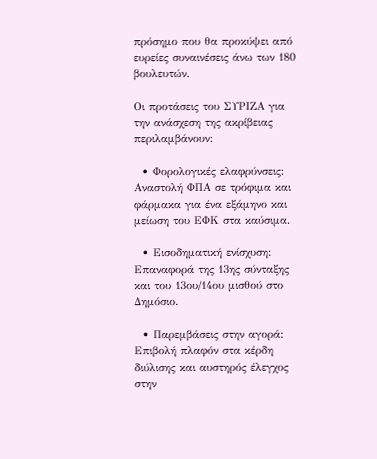πρόσημο που θα προκύψει από ευρείες συναινέσεις άνω των 180 βουλευτών.

Οι προτάσεις του ΣΥΡΙΖΑ για την ανάσχεση της ακρίβειας περιλαμβάνουν:

  • Φορολογικές ελαφρύνσεις: Αναστολή ΦΠΑ σε τρόφιμα και φάρμακα για ένα εξάμηνο και μείωση του ΕΦΚ στα καύσιμα.

  • Εισοδηματική ενίσχυση: Επαναφορά της 13ης σύνταξης και του 13ου/14ου μισθού στο Δημόσιο.

  • Παρεμβάσεις στην αγορά: Επιβολή πλαφόν στα κέρδη διύλισης και αυστηρός έλεγχος στην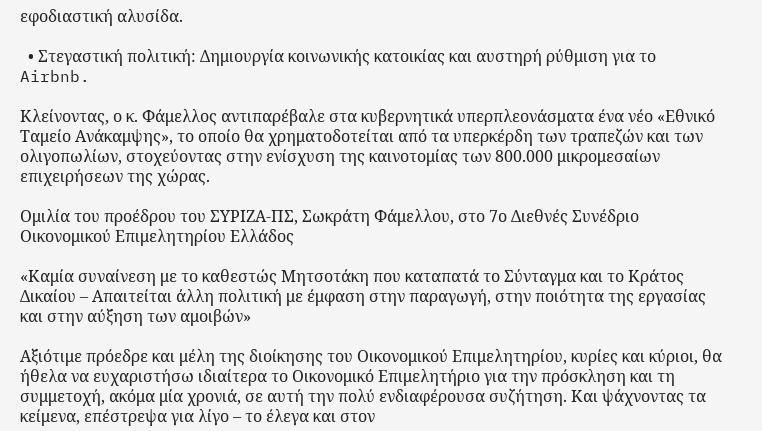εφοδιαστική αλυσίδα.

  • Στεγαστική πολιτική: Δημιουργία κοινωνικής κατοικίας και αυστηρή ρύθμιση για το Airbnb.

Κλείνοντας, ο κ. Φάμελλος αντιπαρέβαλε στα κυβερνητικά υπερπλεονάσματα ένα νέο «Εθνικό Ταμείο Ανάκαμψης», το οποίο θα χρηματοδοτείται από τα υπερκέρδη των τραπεζών και των ολιγοπωλίων, στοχεύοντας στην ενίσχυση της καινοτομίας των 800.000 μικρομεσαίων επιχειρήσεων της χώρας.

Ομιλία του προέδρου του ΣΥΡΙΖΑ-ΠΣ, Σωκράτη Φάμελλου, στο 7ο Διεθνές Συνέδριο Οικονομικού Επιμελητηρίου Ελλάδος

«Καμία συναίνεση με το καθεστώς Μητσοτάκη που καταπατά το Σύνταγμα και το Κράτος Δικαίου – Απαιτείται άλλη πολιτική με έμφαση στην παραγωγή, στην ποιότητα της εργασίας και στην αύξηση των αμοιβών»

Αξιότιμε πρόεδρε και μέλη της διοίκησης του Οικονομικού Επιμελητηρίου, κυρίες και κύριοι, θα ήθελα να ευχαριστήσω ιδιαίτερα το Οικονομικό Επιμελητήριο για την πρόσκληση και τη συμμετοχή, ακόμα μία χρονιά, σε αυτή την πολύ ενδιαφέρουσα συζήτηση. Και ψάχνοντας τα κείμενα, επέστρεψα για λίγο – το έλεγα και στον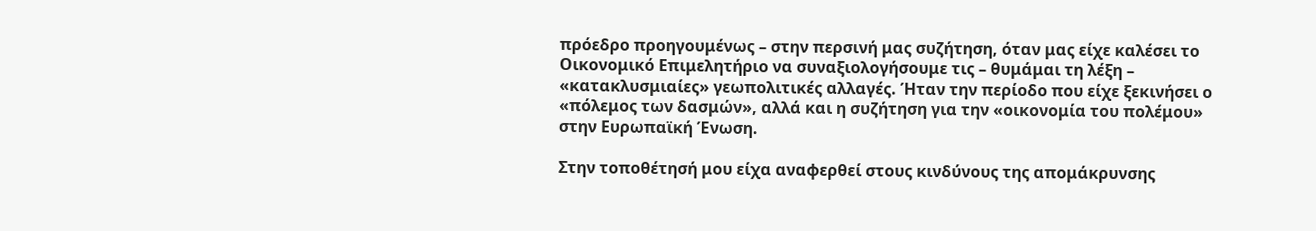πρόεδρο προηγουμένως – στην περσινή μας συζήτηση, όταν μας είχε καλέσει το Οικονομικό Επιμελητήριο να συναξιολογήσουμε τις – θυμάμαι τη λέξη – «κατακλυσμιαίες» γεωπολιτικές αλλαγές. Ήταν την περίοδο που είχε ξεκινήσει ο «πόλεμος των δασμών», αλλά και η συζήτηση για την «οικονομία του πολέμου» στην Ευρωπαϊκή Ένωση.

Στην τοποθέτησή μου είχα αναφερθεί στους κινδύνους της απομάκρυνσης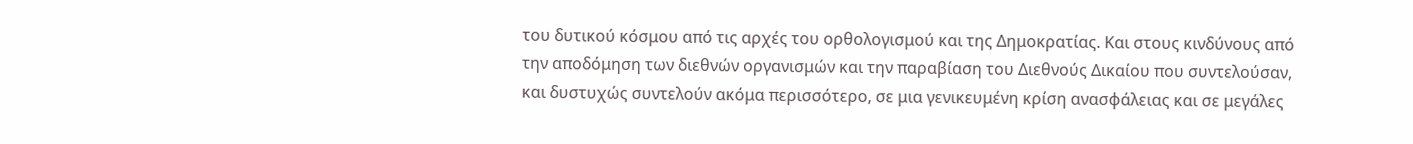του δυτικού κόσμου από τις αρχές του ορθολογισμού και της Δημοκρατίας. Και στους κινδύνους από την αποδόμηση των διεθνών οργανισμών και την παραβίαση του Διεθνούς Δικαίου που συντελούσαν, και δυστυχώς συντελούν ακόμα περισσότερο, σε μια γενικευμένη κρίση ανασφάλειας και σε μεγάλες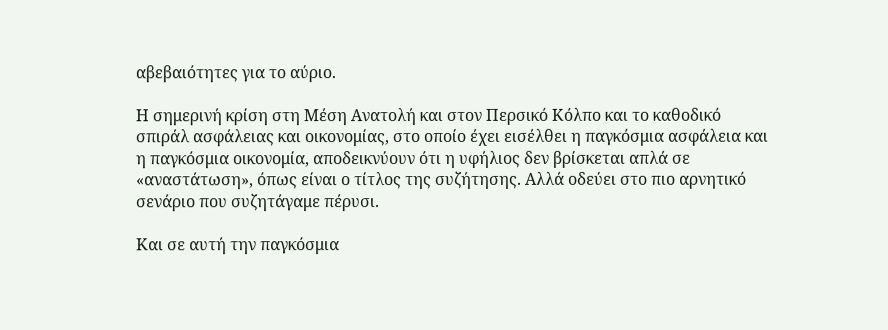αβεβαιότητες για το αύριο.

Η σημερινή κρίση στη Μέση Ανατολή και στον Περσικό Κόλπο και το καθοδικό σπιράλ ασφάλειας και οικονομίας, στο οποίο έχει εισέλθει η παγκόσμια ασφάλεια και η παγκόσμια οικονομία, αποδεικνύουν ότι η υφήλιος δεν βρίσκεται απλά σε «αναστάτωση», όπως είναι ο τίτλος της συζήτησης. Αλλά οδεύει στο πιο αρνητικό σενάριο που συζητάγαμε πέρυσι.

Και σε αυτή την παγκόσμια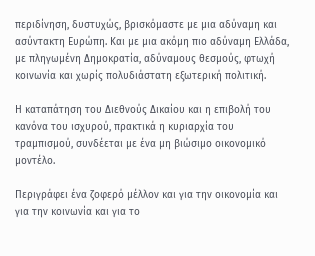περιδίνηση, δυστυχώς, βρισκόμαστε με μια αδύναμη και ασύντακτη Ευρώπη. Και με μια ακόμη πιο αδύναμη Ελλάδα, με πληγωμένη Δημοκρατία, αδύναμους θεσμούς, φτωχή κοινωνία και χωρίς πολυδιάστατη εξωτερική πολιτική.

Η καταπάτηση του Διεθνούς Δικαίου και η επιβολή του κανόνα του ισχυρού, πρακτικά η κυριαρχία του τραμπισμού, συνδέεται με ένα μη βιώσιμο οικονομικό μοντέλο.

Περιγράφει ένα ζοφερό μέλλον και για την οικονομία και για την κοινωνία και για το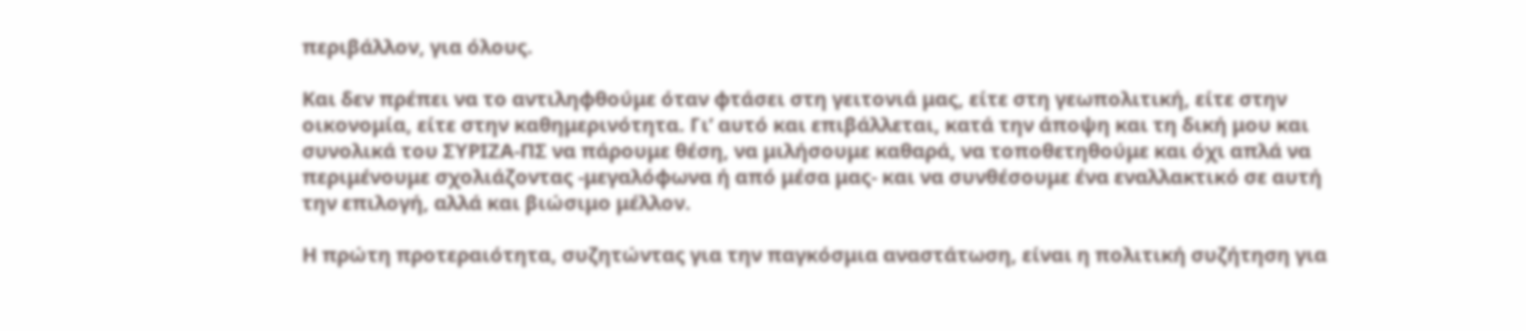περιβάλλον, για όλους.

Και δεν πρέπει να το αντιληφθούμε όταν φτάσει στη γειτονιά μας, είτε στη γεωπολιτική, είτε στην οικονομία, είτε στην καθημερινότητα. Γι’ αυτό και επιβάλλεται, κατά την άποψη και τη δική μου και συνολικά του ΣΥΡΙΖΑ-ΠΣ να πάρουμε θέση, να μιλήσουμε καθαρά, να τοποθετηθούμε και όχι απλά να περιμένουμε σχολιάζοντας -μεγαλόφωνα ή από μέσα μας- και να συνθέσουμε ένα εναλλακτικό σε αυτή την επιλογή, αλλά και βιώσιμο μέλλον.

Η πρώτη προτεραιότητα, συζητώντας για την παγκόσμια αναστάτωση, είναι η πολιτική συζήτηση για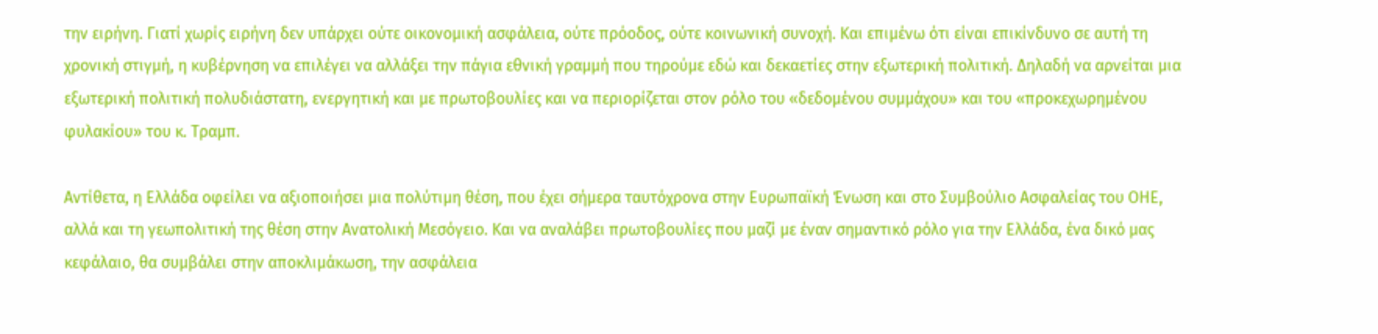την ειρήνη. Γιατί χωρίς ειρήνη δεν υπάρχει ούτε οικονομική ασφάλεια, ούτε πρόοδος, ούτε κοινωνική συνοχή. Και επιμένω ότι είναι επικίνδυνο σε αυτή τη χρονική στιγμή, η κυβέρνηση να επιλέγει να αλλάξει την πάγια εθνική γραμμή που τηρούμε εδώ και δεκαετίες στην εξωτερική πολιτική. Δηλαδή να αρνείται μια εξωτερική πολιτική πολυδιάστατη, ενεργητική και με πρωτοβουλίες και να περιορίζεται στον ρόλο του «δεδομένου συμμάχου» και του «προκεχωρημένου φυλακίου» του κ. Τραμπ.

Αντίθετα, η Ελλάδα οφείλει να αξιοποιήσει μια πολύτιμη θέση, που έχει σήμερα ταυτόχρονα στην Ευρωπαϊκή Ένωση και στο Συμβούλιο Ασφαλείας του ΟΗΕ, αλλά και τη γεωπολιτική της θέση στην Ανατολική Μεσόγειο. Και να αναλάβει πρωτοβουλίες που μαζί με έναν σημαντικό ρόλο για την Ελλάδα, ένα δικό μας κεφάλαιο, θα συμβάλει στην αποκλιμάκωση, την ασφάλεια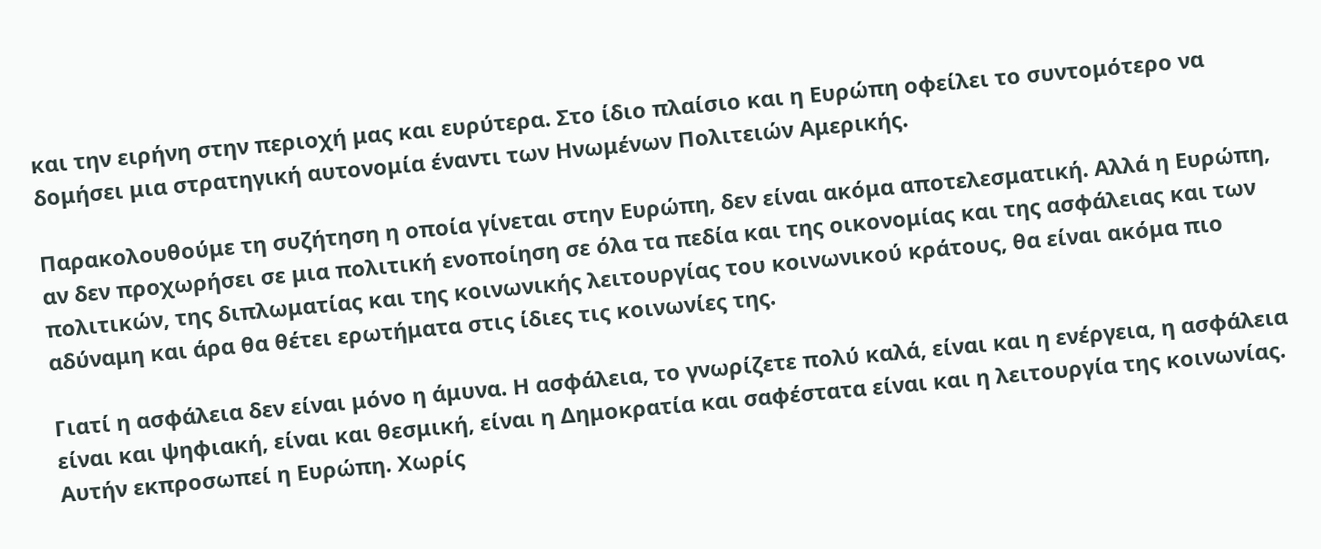και την ειρήνη στην περιοχή μας και ευρύτερα. Στο ίδιο πλαίσιο και η Ευρώπη οφείλει το συντομότερο να δομήσει μια στρατηγική αυτονομία έναντι των Ηνωμένων Πολιτειών Αμερικής.

Παρακολουθούμε τη συζήτηση η οποία γίνεται στην Ευρώπη, δεν είναι ακόμα αποτελεσματική. Αλλά η Ευρώπη, αν δεν προχωρήσει σε μια πολιτική ενοποίηση σε όλα τα πεδία και της οικονομίας και της ασφάλειας και των πολιτικών, της διπλωματίας και της κοινωνικής λειτουργίας του κοινωνικού κράτους, θα είναι ακόμα πιο αδύναμη και άρα θα θέτει ερωτήματα στις ίδιες τις κοινωνίες της.

Γιατί η ασφάλεια δεν είναι μόνο η άμυνα. Η ασφάλεια, το γνωρίζετε πολύ καλά, είναι και η ενέργεια, η ασφάλεια είναι και ψηφιακή, είναι και θεσμική, είναι η Δημοκρατία και σαφέστατα είναι και η λειτουργία της κοινωνίας. Αυτήν εκπροσωπεί η Ευρώπη. Χωρίς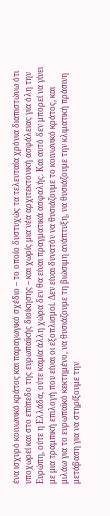ένα ισχυρό κοινωνικό κράτος και παραγωγικό σχέδιο – το οποίο δυστυχώς τα τελευταία χρόνια διαπιστώνω ότι υποχωρεί και στο επίπεδο της ευρωπαϊκής διοίκησης – και χωρίς μια νέα αρχιτεκτονική ασφάλειας για όλη την Ευρώπη, ούτε η Ελλάδα, ούτε καμία άλλη χώρα δεν θα είναι πραγματικά ασφαλής. Και αυτό δεν μπορεί να γίνει με μια τραμπική επιλογή που είναι οι εξοπλισμοί. Δεν είναι δυνατόν να θυσιάζουμε το κοινωνικό κράτος, και μιλάω για το ευρωπαϊκό κεκτημένο, να θυσιάζουμε τη βιώσιμη ανάπτυξη, να θυσιάζουμε την κλιματική πράσινη μετάβαση για να στηρίξουμε την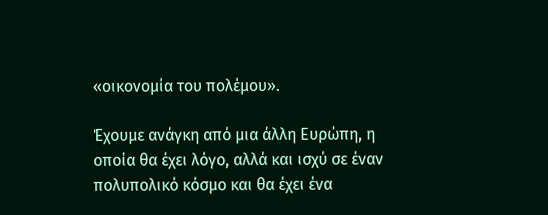«οικονομία του πολέμου».

Έχουμε ανάγκη από μια άλλη Ευρώπη, η οποία θα έχει λόγο, αλλά και ισχύ σε έναν πολυπολικό κόσμο και θα έχει ένα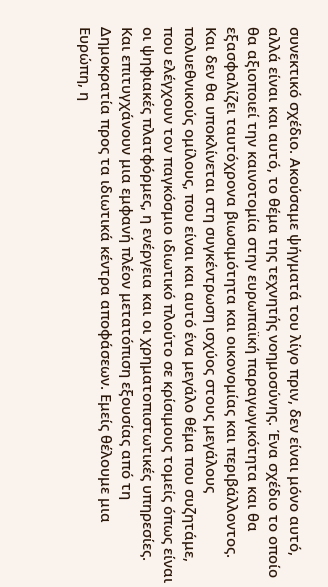συνεκτικό σχέδιο. Ακούσαμε ψήγματά του λίγο πριν, δεν είναι μόνο αυτό, αλλά είναι και αυτό, το θέμα της τεχνητής νοημοσύνης. Ένα σχέδιο το οποίο θα αξιοποιεί την καινοτομία στην ευρωπαϊκή παραγωγικότητα και θα εξασφαλίζει ταυτόχρονα βιωσιμότητα και οικονομίας και περιβάλλοντος. Και δεν θα υποκλίνεται στη συγκέντρωση ισχύος στους μεγάλους πολυεθνικούς ομίλους, που είναι και αυτό ένα μεγάλο θέμα που συζητάμε, που ελέγχουν τον παγκόσμιο ιδιωτικό πλούτο σε κρίσιμους τομείς όπως είναι οι ψηφιακές πλατφόρμες, η ενέργεια και οι χρηματοπιστωτικές υπηρεσίες. Και επιτυγχάνουν μια εμφανή πλέον μετατόπιση εξουσίας από τη Δημοκρατία προς τα ιδιωτικά κέντρα αποφάσεων. Εμείς θέλουμε μια Ευρώπη, η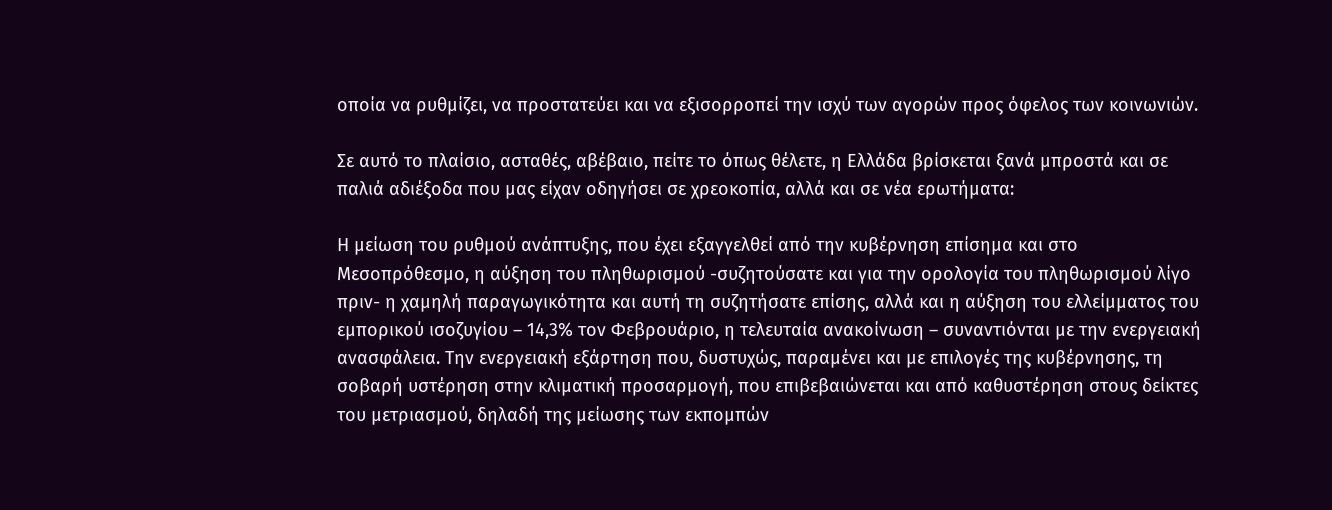οποία να ρυθμίζει, να προστατεύει και να εξισορροπεί την ισχύ των αγορών προς όφελος των κοινωνιών.

Σε αυτό το πλαίσιο, ασταθές, αβέβαιο, πείτε το όπως θέλετε, η Ελλάδα βρίσκεται ξανά μπροστά και σε παλιά αδιέξοδα που μας είχαν οδηγήσει σε χρεοκοπία, αλλά και σε νέα ερωτήματα:

Η μείωση του ρυθμού ανάπτυξης, που έχει εξαγγελθεί από την κυβέρνηση επίσημα και στο Μεσοπρόθεσμο, η αύξηση του πληθωρισμού -συζητούσατε και για την ορολογία του πληθωρισμού λίγο πριν- η χαμηλή παραγωγικότητα και αυτή τη συζητήσατε επίσης, αλλά και η αύξηση του ελλείμματος του εμπορικού ισοζυγίου – 14,3% τον Φεβρουάριο, η τελευταία ανακοίνωση – συναντιόνται με την ενεργειακή ανασφάλεια. Την ενεργειακή εξάρτηση που, δυστυχώς, παραμένει και με επιλογές της κυβέρνησης, τη σοβαρή υστέρηση στην κλιματική προσαρμογή, που επιβεβαιώνεται και από καθυστέρηση στους δείκτες του μετριασμού, δηλαδή της μείωσης των εκπομπών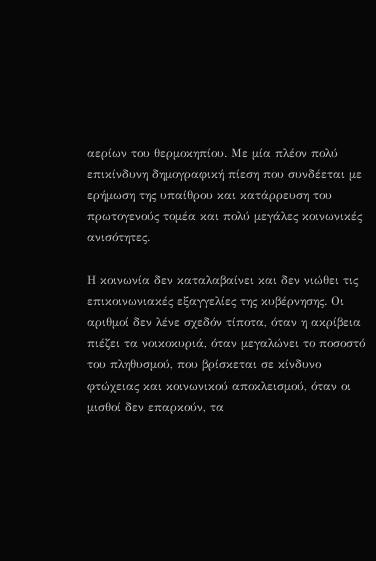αερίων του θερμοκηπίου. Με μία πλέον πολύ επικίνδυνη δημογραφική πίεση που συνδέεται με ερήμωση της υπαίθρου και κατάρρευση του πρωτογενούς τομέα και πολύ μεγάλες κοινωνικές ανισότητες.

Η κοινωνία δεν καταλαβαίνει και δεν νιώθει τις επικοινωνιακές εξαγγελίες της κυβέρνησης. Οι αριθμοί δεν λένε σχεδόν τίποτα, όταν η ακρίβεια πιέζει τα νοικοκυριά, όταν μεγαλώνει το ποσοστό του πληθυσμού, που βρίσκεται σε κίνδυνο φτώχειας και κοινωνικού αποκλεισμού, όταν οι μισθοί δεν επαρκούν, τα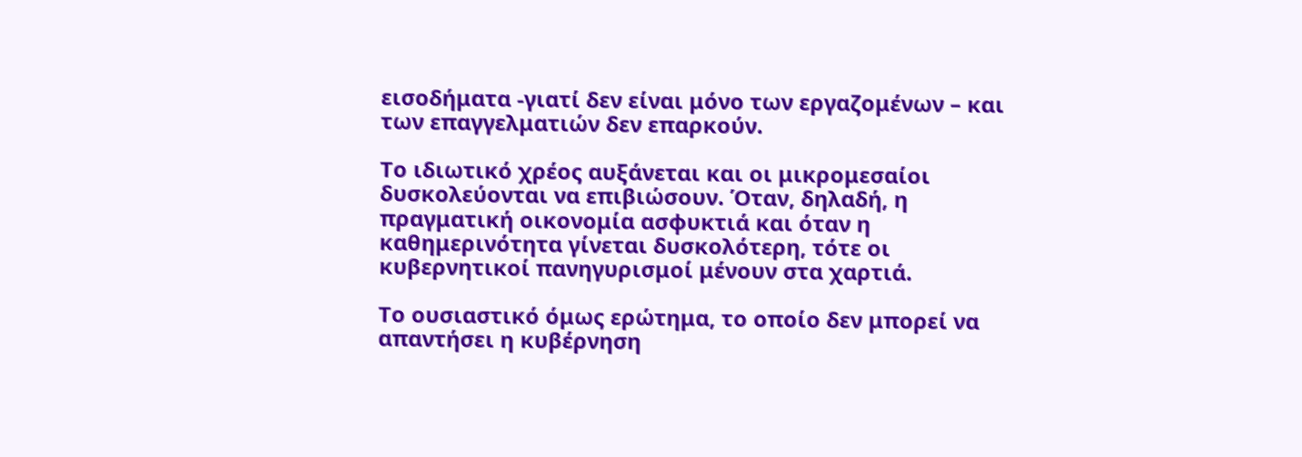εισοδήματα -γιατί δεν είναι μόνο των εργαζομένων – και των επαγγελματιών δεν επαρκούν.

Το ιδιωτικό χρέος αυξάνεται και οι μικρομεσαίοι δυσκολεύονται να επιβιώσουν. Όταν, δηλαδή, η πραγματική οικονομία ασφυκτιά και όταν η καθημερινότητα γίνεται δυσκολότερη, τότε οι κυβερνητικοί πανηγυρισμοί μένουν στα χαρτιά.

Το ουσιαστικό όμως ερώτημα, το οποίο δεν μπορεί να απαντήσει η κυβέρνηση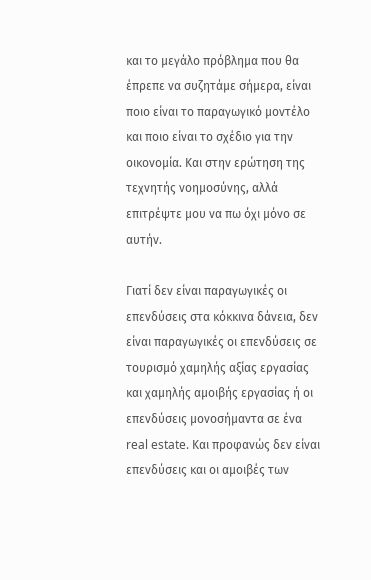και το μεγάλο πρόβλημα που θα έπρεπε να συζητάμε σήμερα, είναι ποιο είναι το παραγωγικό μοντέλο και ποιο είναι το σχέδιο για την οικονομία. Και στην ερώτηση της τεχνητής νοημοσύνης, αλλά επιτρέψτε μου να πω όχι μόνο σε αυτήν.

Γιατί δεν είναι παραγωγικές οι επενδύσεις στα κόκκινα δάνεια, δεν είναι παραγωγικές οι επενδύσεις σε τουρισμό χαμηλής αξίας εργασίας και χαμηλής αμοιβής εργασίας ή οι επενδύσεις μονοσήμαντα σε ένα real estate. Και προφανώς δεν είναι επενδύσεις και οι αμοιβές των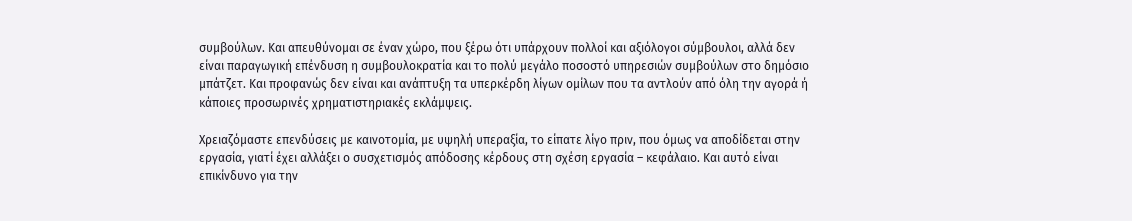συμβούλων. Και απευθύνομαι σε έναν χώρο, που ξέρω ότι υπάρχουν πολλοί και αξιόλογοι σύμβουλοι, αλλά δεν είναι παραγωγική επένδυση η συμβουλοκρατία και το πολύ μεγάλο ποσοστό υπηρεσιών συμβούλων στο δημόσιο μπάτζετ. Και προφανώς δεν είναι και ανάπτυξη τα υπερκέρδη λίγων ομίλων που τα αντλούν από όλη την αγορά ή κάποιες προσωρινές χρηματιστηριακές εκλάμψεις.

Χρειαζόμαστε επενδύσεις με καινοτομία, με υψηλή υπεραξία, το είπατε λίγο πριν, που όμως να αποδίδεται στην εργασία, γιατί έχει αλλάξει ο συσχετισμός απόδοσης κέρδους στη σχέση εργασία – κεφάλαιο. Και αυτό είναι επικίνδυνο για την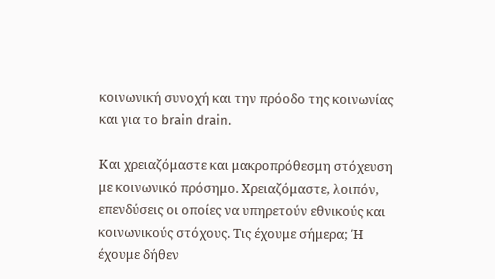κοινωνική συνοχή και την πρόοδο της κοινωνίας και για το brain drain.

Και χρειαζόμαστε και μακροπρόθεσμη στόχευση με κοινωνικό πρόσημο. Χρειαζόμαστε, λοιπόν, επενδύσεις οι οποίες να υπηρετούν εθνικούς και κοινωνικούς στόχους. Τις έχουμε σήμερα; Ή έχουμε δήθεν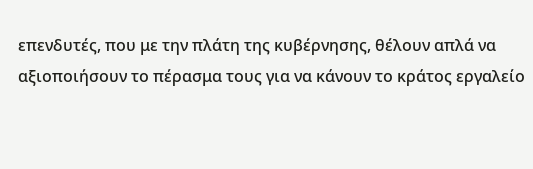επενδυτές, που με την πλάτη της κυβέρνησης, θέλουν απλά να αξιοποιήσουν το πέρασμα τους για να κάνουν το κράτος εργαλείο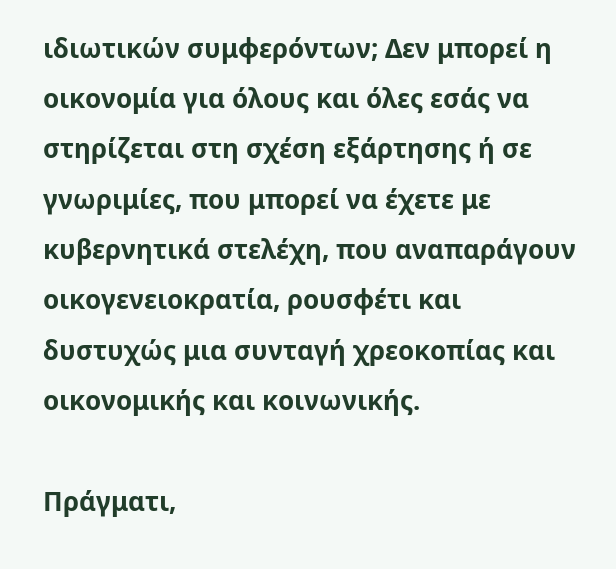ιδιωτικών συμφερόντων; Δεν μπορεί η οικονομία για όλους και όλες εσάς να στηρίζεται στη σχέση εξάρτησης ή σε γνωριμίες, που μπορεί να έχετε με κυβερνητικά στελέχη, που αναπαράγουν οικογενειοκρατία, ρουσφέτι και δυστυχώς μια συνταγή χρεοκοπίας και οικονομικής και κοινωνικής.

Πράγματι,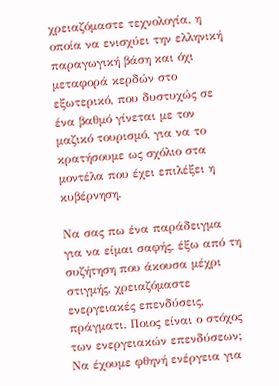χρειαζόμαστε τεχνολογία, η οποία να ενισχύει την ελληνική παραγωγική βάση και όχι μεταφορά κερδών στο εξωτερικό, που δυστυχώς σε ένα βαθμό γίνεται με τον μαζικό τουρισμό, για να το κρατήσουμε ως σχόλιο στα μοντέλα που έχει επιλέξει η κυβέρνηση.

Να σας πω ένα παράδειγμα για να είμαι σαφής, έξω από τη συζήτηση που άκουσα μέχρι στιγμής, χρειαζόμαστε ενεργειακές επενδύσεις, πράγματι. Ποιος είναι ο στόχος των ενεργειακών επενδύσεων; Να έχουμε φθηνή ενέργεια για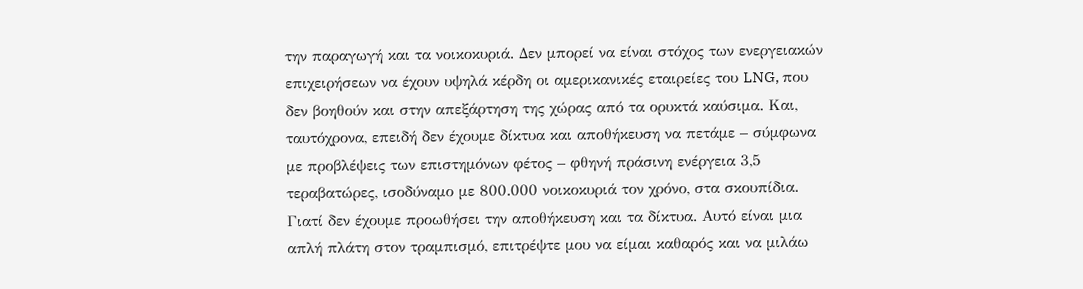την παραγωγή και τα νοικοκυριά. Δεν μπορεί να είναι στόχος των ενεργειακών επιχειρήσεων να έχουν υψηλά κέρδη οι αμερικανικές εταιρείες του LNG, που δεν βοηθούν και στην απεξάρτηση της χώρας από τα ορυκτά καύσιμα. Και, ταυτόχρονα, επειδή δεν έχουμε δίκτυα και αποθήκευση να πετάμε – σύμφωνα με προβλέψεις των επιστημόνων φέτος – φθηνή πράσινη ενέργεια 3,5 τεραβατώρες, ισοδύναμο με 800.000 νοικοκυριά τον χρόνο, στα σκουπίδια. Γιατί δεν έχουμε προωθήσει την αποθήκευση και τα δίκτυα. Αυτό είναι μια απλή πλάτη στον τραμπισμό, επιτρέψτε μου να είμαι καθαρός και να μιλάω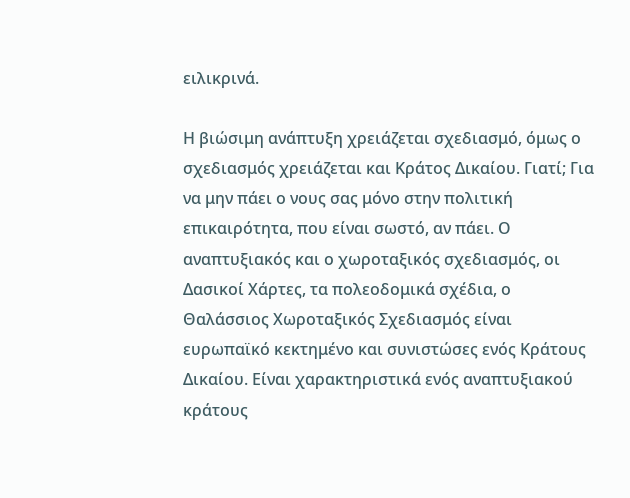ειλικρινά.

Η βιώσιμη ανάπτυξη χρειάζεται σχεδιασμό, όμως ο σχεδιασμός χρειάζεται και Κράτος Δικαίου. Γιατί; Για να μην πάει ο νους σας μόνο στην πολιτική επικαιρότητα, που είναι σωστό, αν πάει. Ο αναπτυξιακός και ο χωροταξικός σχεδιασμός, οι Δασικοί Χάρτες, τα πολεοδομικά σχέδια, ο Θαλάσσιος Χωροταξικός Σχεδιασμός είναι ευρωπαϊκό κεκτημένο και συνιστώσες ενός Κράτους Δικαίου. Είναι χαρακτηριστικά ενός αναπτυξιακού κράτους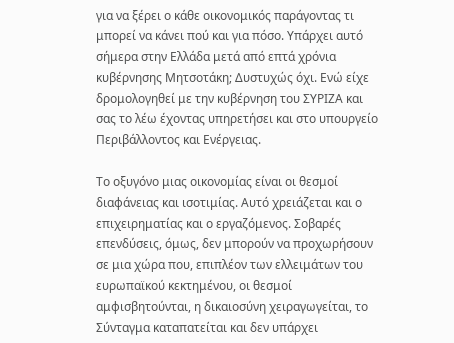για να ξέρει ο κάθε οικονομικός παράγοντας τι μπορεί να κάνει πού και για πόσο. Υπάρχει αυτό σήμερα στην Ελλάδα μετά από επτά χρόνια κυβέρνησης Μητσοτάκη; Δυστυχώς όχι. Ενώ είχε δρομολογηθεί με την κυβέρνηση του ΣΥΡΙΖΑ και σας το λέω έχοντας υπηρετήσει και στο υπουργείο Περιβάλλοντος και Ενέργειας.

Το οξυγόνο μιας οικονομίας είναι οι θεσμοί διαφάνειας και ισοτιμίας. Αυτό χρειάζεται και ο επιχειρηματίας και ο εργαζόμενος. Σοβαρές επενδύσεις, όμως, δεν μπορούν να προχωρήσουν σε μια χώρα που, επιπλέον των ελλειμάτων του ευρωπαϊκού κεκτημένου, οι θεσμοί αμφισβητούνται, η δικαιοσύνη χειραγωγείται, το Σύνταγμα καταπατείται και δεν υπάρχει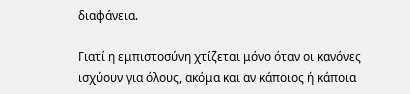διαφάνεια.

Γιατί η εμπιστοσύνη χτίζεται μόνο όταν οι κανόνες ισχύουν για όλους, ακόμα και αν κάποιος ή κάποια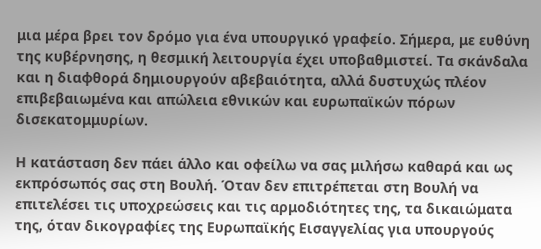μια μέρα βρει τον δρόμο για ένα υπουργικό γραφείο. Σήμερα, με ευθύνη της κυβέρνησης, η θεσμική λειτουργία έχει υποβαθμιστεί. Τα σκάνδαλα και η διαφθορά δημιουργούν αβεβαιότητα, αλλά δυστυχώς πλέον επιβεβαιωμένα και απώλεια εθνικών και ευρωπαϊκών πόρων δισεκατομμυρίων.

Η κατάσταση δεν πάει άλλο και οφείλω να σας μιλήσω καθαρά και ως εκπρόσωπός σας στη Βουλή. Όταν δεν επιτρέπεται στη Βουλή να επιτελέσει τις υποχρεώσεις και τις αρμοδιότητες της, τα δικαιώματα της, όταν δικογραφίες της Ευρωπαϊκής Εισαγγελίας για υπουργούς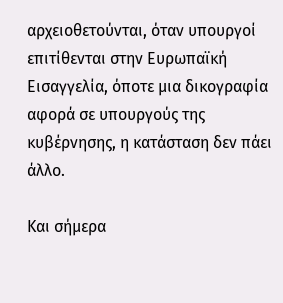αρχειοθετούνται, όταν υπουργοί επιτίθενται στην Ευρωπαϊκή Εισαγγελία, όποτε μια δικογραφία αφορά σε υπουργούς της κυβέρνησης, η κατάσταση δεν πάει άλλο.

Και σήμερα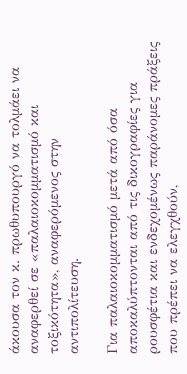άκουσα τον κ. πρωθυπουργό να τολμάει να αναφερθεί σε «παλαιοκομματισμό και τοξικότητα», αναφερόμενος στην αντιπολίτευση.

Για παλαιοκομματισμό μετά από όσα αποκαλύπτονται από τις δικογραφίες για ρουσφέτια και ενδεχομένως παράνομες πράξεις που πρέπει να ελεγχθούν,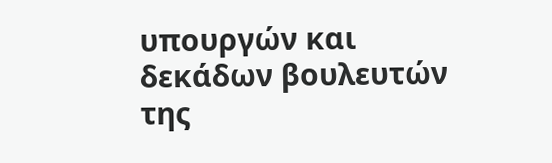υπουργών και δεκάδων βουλευτών της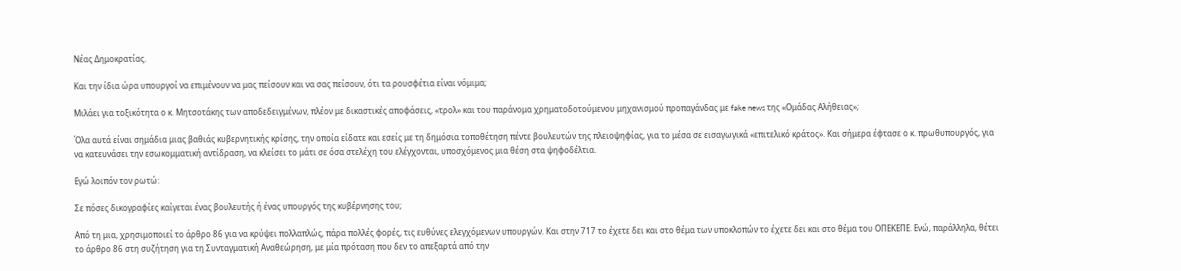Νέας Δημοκρατίας.

Και την ίδια ώρα υπουργοί να επιμένουν να μας πείσουν και να σας πείσουν, ότι τα ρουσφέτια είναι νόμιμα;

Μιλάει για τοξικότητα ο κ. Μητσοτάκης των αποδεδειγμένων, πλέον με δικαστικές αποφάσεις, «τρολ» και του παράνομα χρηματοδοτούμενου μηχανισμού προπαγάνδας με fake news της «Ομάδας Αλήθειας»;

Όλα αυτά είναι σημάδια μιας βαθιάς κυβερνητικής κρίσης, την οποία είδατε και εσείς με τη δημόσια τοποθέτηση πέντε βουλευτών της πλειοψηφίας, για το μέσα σε εισαγωγικά «επιτελικό κράτος». Και σήμερα έφτασε ο κ. πρωθυπουργός, για να κατευνάσει την εσωκομματική αντίδραση, να κλείσει το μάτι σε όσα στελέχη του ελέγχονται, υποσχόμενος μια θέση στα ψηφοδέλτια.

Εγώ λοιπόν τον ρωτώ:

Σε πόσες δικογραφίες καίγεται ένας βουλευτής ή ένας υπουργός της κυβέρνησης του;

Από τη μια, χρησιμοποιεί το άρθρο 86 για να κρύψει πολλαπλώς, πάρα πολλές φορές, τις ευθύνες ελεγχόμενων υπουργών. Και στην 717 το έχετε δει και στο θέμα των υποκλοπών το έχετε δει και στο θέμα του ΟΠΕΚΕΠΕ. Ενώ, παράλληλα, θέτει το άρθρο 86 στη συζήτηση για τη Συνταγματική Αναθεώρηση, με μία πρόταση που δεν το απεξαρτά από την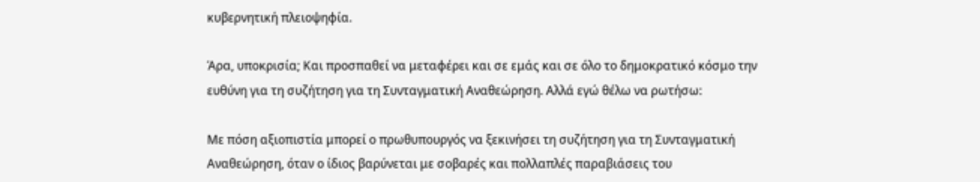κυβερνητική πλειοψηφία.

Άρα, υποκρισία; Και προσπαθεί να μεταφέρει και σε εμάς και σε όλο το δημοκρατικό κόσμο την ευθύνη για τη συζήτηση για τη Συνταγματική Αναθεώρηση. Αλλά εγώ θέλω να ρωτήσω:

Με πόση αξιοπιστία μπορεί ο πρωθυπουργός να ξεκινήσει τη συζήτηση για τη Συνταγματική Αναθεώρηση, όταν ο ίδιος βαρύνεται με σοβαρές και πολλαπλές παραβιάσεις του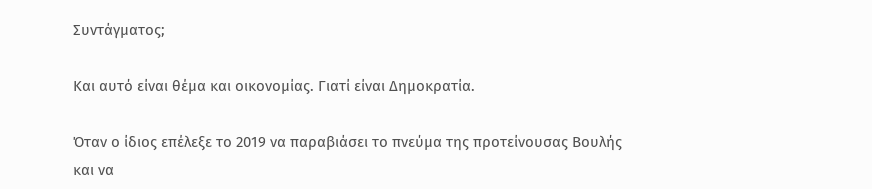Συντάγματος;

Και αυτό είναι θέμα και οικονομίας. Γιατί είναι Δημοκρατία.

Όταν ο ίδιος επέλεξε το 2019 να παραβιάσει το πνεύμα της προτείνουσας Βουλής και να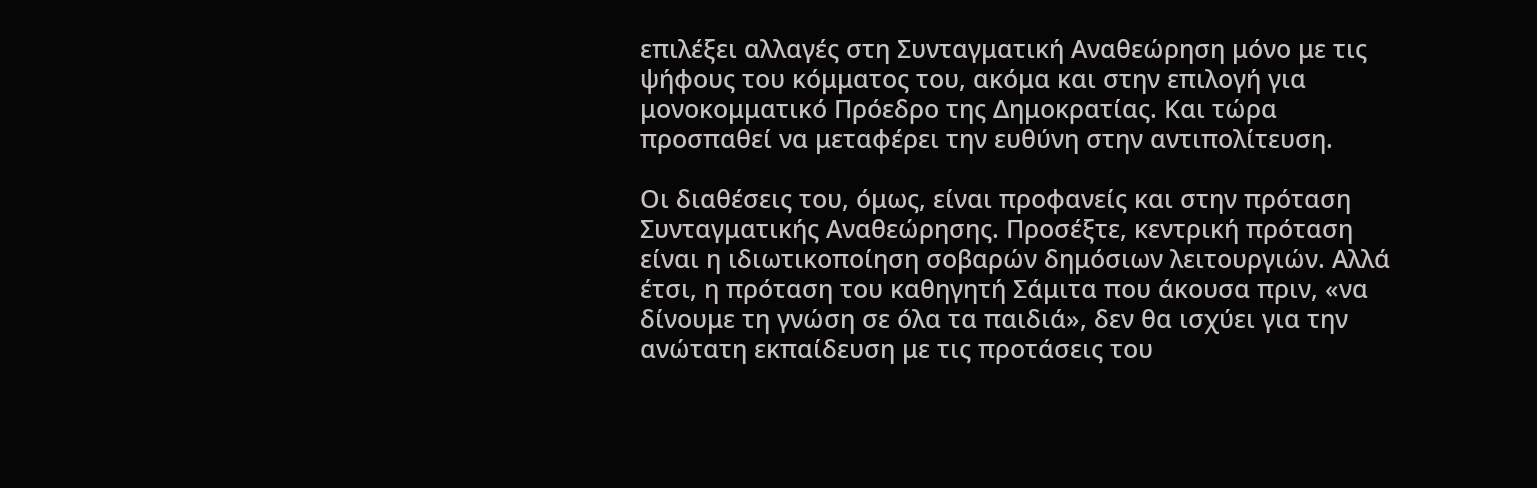επιλέξει αλλαγές στη Συνταγματική Αναθεώρηση μόνο με τις ψήφους του κόμματος του, ακόμα και στην επιλογή για μονοκομματικό Πρόεδρο της Δημοκρατίας. Και τώρα προσπαθεί να μεταφέρει την ευθύνη στην αντιπολίτευση.

Οι διαθέσεις του, όμως, είναι προφανείς και στην πρόταση Συνταγματικής Αναθεώρησης. Προσέξτε, κεντρική πρόταση είναι η ιδιωτικοποίηση σοβαρών δημόσιων λειτουργιών. Αλλά έτσι, η πρόταση του καθηγητή Σάμιτα που άκουσα πριν, «να δίνουμε τη γνώση σε όλα τα παιδιά», δεν θα ισχύει για την ανώτατη εκπαίδευση με τις προτάσεις του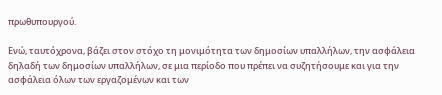πρωθυπουργού.

Ενώ, ταυτόχρονα, βάζει στον στόχο τη μονιμότητα των δημοσίων υπαλλήλων, την ασφάλεια δηλαδή των δημοσίων υπαλλήλων, σε μια περίοδο που πρέπει να συζητήσουμε και για την ασφάλεια όλων των εργαζομένων και των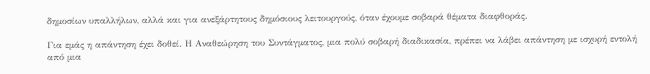δημοσίων υπαλλήλων, αλλά και για ανεξάρτητους δημόσιους λειτουργούς, όταν έχουμε σοβαρά θέματα διαφθοράς.

Για εμάς η απάντηση έχει δοθεί. Η Αναθεώρηση του Συντάγματος, μια πολύ σοβαρή διαδικασία, πρέπει να λάβει απάντηση με ισχυρή εντολή από μια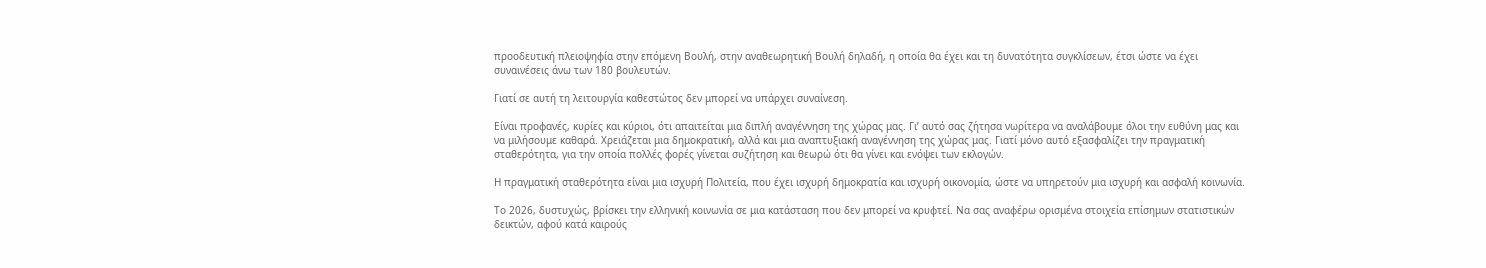προοδευτική πλειοψηφία στην επόμενη Βουλή, στην αναθεωρητική Βουλή δηλαδή, η οποία θα έχει και τη δυνατότητα συγκλίσεων, έτσι ώστε να έχει συναινέσεις άνω των 180 βουλευτών.

Γιατί σε αυτή τη λειτουργία καθεστώτος δεν μπορεί να υπάρχει συναίνεση.

Είναι προφανές, κυρίες και κύριοι, ότι απαιτείται μια διπλή αναγέννηση της χώρας μας. Γι’ αυτό σας ζήτησα νωρίτερα να αναλάβουμε όλοι την ευθύνη μας και να μιλήσουμε καθαρά. Χρειάζεται μια δημοκρατική, αλλά και μια αναπτυξιακή αναγέννηση της χώρας μας. Γιατί μόνο αυτό εξασφαλίζει την πραγματική σταθερότητα, για την οποία πολλές φορές γίνεται συζήτηση και θεωρώ ότι θα γίνει και ενόψει των εκλογών.

Η πραγματική σταθερότητα είναι μια ισχυρή Πολιτεία, που έχει ισχυρή δημοκρατία και ισχυρή οικονομία, ώστε να υπηρετούν μια ισχυρή και ασφαλή κοινωνία.

Το 2026, δυστυχώς, βρίσκει την ελληνική κοινωνία σε μια κατάσταση που δεν μπορεί να κρυφτεί. Να σας αναφέρω ορισμένα στοιχεία επίσημων στατιστικών δεικτών, αφού κατά καιρούς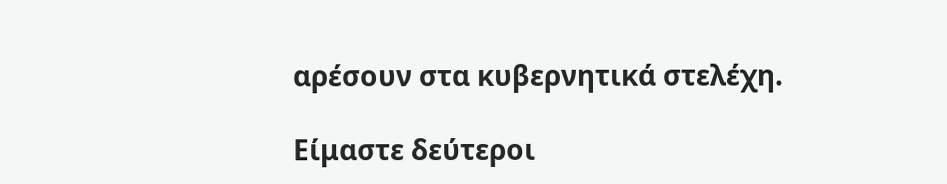αρέσουν στα κυβερνητικά στελέχη.

Είμαστε δεύτεροι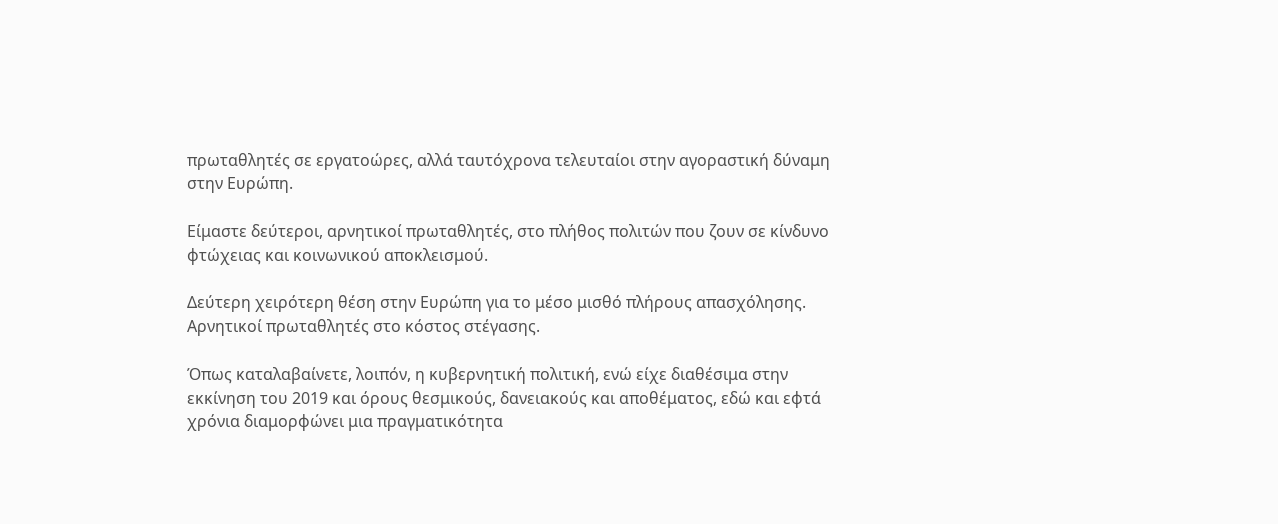πρωταθλητές σε εργατοώρες, αλλά ταυτόχρονα τελευταίοι στην αγοραστική δύναμη στην Ευρώπη.

Είμαστε δεύτεροι, αρνητικοί πρωταθλητές, στο πλήθος πολιτών που ζουν σε κίνδυνο φτώχειας και κοινωνικού αποκλεισμού.

Δεύτερη χειρότερη θέση στην Ευρώπη για το μέσο μισθό πλήρους απασχόλησης. Αρνητικοί πρωταθλητές στο κόστος στέγασης.

Όπως καταλαβαίνετε, λοιπόν, η κυβερνητική πολιτική, ενώ είχε διαθέσιμα στην εκκίνηση του 2019 και όρους θεσμικούς, δανειακούς και αποθέματος, εδώ και εφτά χρόνια διαμορφώνει μια πραγματικότητα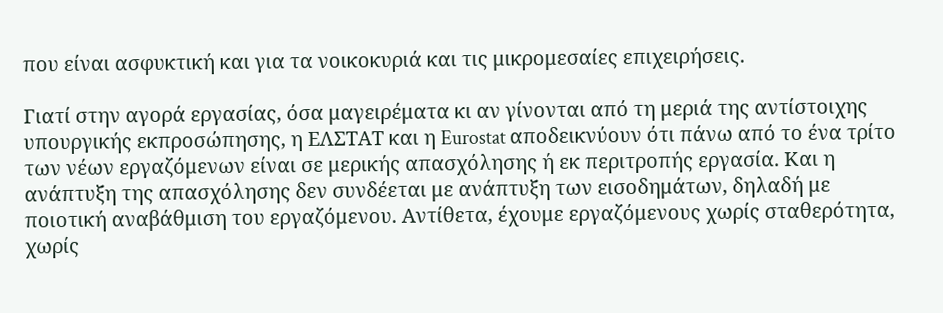που είναι ασφυκτική και για τα νοικοκυριά και τις μικρομεσαίες επιχειρήσεις.

Γιατί στην αγορά εργασίας, όσα μαγειρέματα κι αν γίνονται από τη μεριά της αντίστοιχης υπουργικής εκπροσώπησης, η ΕΛΣΤΑΤ και η Eurostat αποδεικνύουν ότι πάνω από το ένα τρίτο των νέων εργαζόμενων είναι σε μερικής απασχόλησης ή εκ περιτροπής εργασία. Και η ανάπτυξη της απασχόλησης δεν συνδέεται με ανάπτυξη των εισοδημάτων, δηλαδή με ποιοτική αναβάθμιση του εργαζόμενου. Αντίθετα, έχουμε εργαζόμενους χωρίς σταθερότητα, χωρίς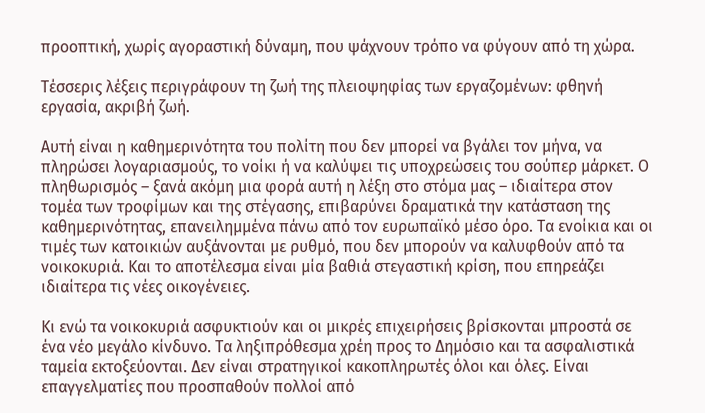προοπτική, χωρίς αγοραστική δύναμη, που ψάχνουν τρόπο να φύγουν από τη χώρα.

Τέσσερις λέξεις περιγράφουν τη ζωή της πλειοψηφίας των εργαζομένων: φθηνή εργασία, ακριβή ζωή.

Αυτή είναι η καθημερινότητα του πολίτη που δεν μπορεί να βγάλει τον μήνα, να πληρώσει λογαριασμούς, το νοίκι ή να καλύψει τις υποχρεώσεις του σούπερ μάρκετ. Ο πληθωρισμός – ξανά ακόμη μια φορά αυτή η λέξη στο στόμα μας – ιδιαίτερα στον τομέα των τροφίμων και της στέγασης, επιβαρύνει δραματικά την κατάσταση της καθημερινότητας, επανειλημμένα πάνω από τον ευρωπαϊκό μέσο όρο. Τα ενοίκια και οι τιμές των κατοικιών αυξάνονται με ρυθμό, που δεν μπορούν να καλυφθούν από τα νοικοκυριά. Και το αποτέλεσμα είναι μία βαθιά στεγαστική κρίση, που επηρεάζει ιδιαίτερα τις νέες οικογένειες.

Κι ενώ τα νοικοκυριά ασφυκτιούν και οι μικρές επιχειρήσεις βρίσκονται μπροστά σε ένα νέο μεγάλο κίνδυνο. Τα ληξιπρόθεσμα χρέη προς το Δημόσιο και τα ασφαλιστικά ταμεία εκτοξεύονται. Δεν είναι στρατηγικοί κακοπληρωτές όλοι και όλες. Είναι επαγγελματίες που προσπαθούν πολλοί από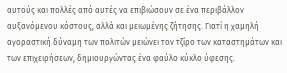αυτούς και πολλές από αυτές να επιβιώσουν σε ένα περιβάλλον αυξανόμενου κόστους, αλλά και μειωμένης ζήτησης. Γιατί η χαμηλή αγοραστική δύναμη των πολιτών μειώνει τον τζίρο των καταστημάτων και των επιχειρήσεων, δημιουργώντας ένα φαύλο κύκλο ύφεσης.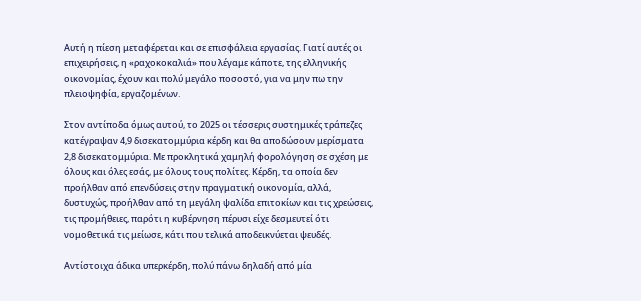Αυτή η πίεση μεταφέρεται και σε επισφάλεια εργασίας. Γιατί αυτές οι επιχειρήσεις, η «ραχοκοκαλιά» που λέγαμε κάποτε, της ελληνικής οικονομίας, έχουν και πολύ μεγάλο ποσοστό, για να μην πω την πλειοψηφία, εργαζομένων.

Στον αντίποδα όμως αυτού, το 2025 οι τέσσερις συστημικές τράπεζες κατέγραψαν 4,9 δισεκατομμύρια κέρδη και θα αποδώσουν μερίσματα 2,8 δισεκατομμύρια. Με προκλητικά χαμηλή φορολόγηση σε σχέση με όλους και όλες εσάς, με όλους τους πολίτες. Κέρδη, τα οποία δεν προήλθαν από επενδύσεις στην πραγματική οικονομία, αλλά, δυστυχώς, προήλθαν από τη μεγάλη ψαλίδα επιτοκίων και τις χρεώσεις, τις προμήθειες, παρότι η κυβέρνηση πέρυσι είχε δεσμευτεί ότι νομοθετικά τις μείωσε, κάτι που τελικά αποδεικνύεται ψευδές.

Αντίστοιχα άδικα υπερκέρδη, πολύ πάνω δηλαδή από μία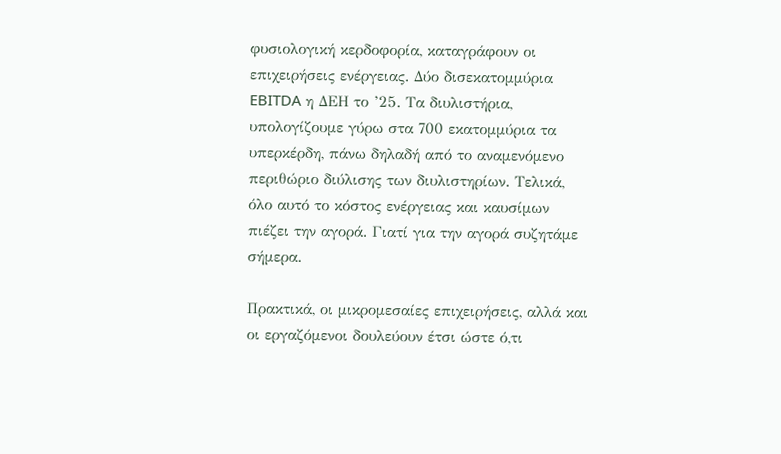φυσιολογική κερδοφορία, καταγράφουν οι επιχειρήσεις ενέργειας. Δύο δισεκατομμύρια EBITDA η ΔΕΗ το ’25. Τα διυλιστήρια, υπολογίζουμε γύρω στα 700 εκατομμύρια τα υπερκέρδη, πάνω δηλαδή από το αναμενόμενο περιθώριο διύλισης των διυλιστηρίων. Τελικά, όλο αυτό το κόστος ενέργειας και καυσίμων πιέζει την αγορά. Γιατί για την αγορά συζητάμε σήμερα.

Πρακτικά, οι μικρομεσαίες επιχειρήσεις, αλλά και οι εργαζόμενοι δουλεύουν έτσι ώστε ό,τι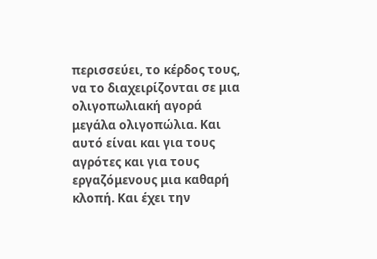περισσεύει, το κέρδος τους, να το διαχειρίζονται σε μια ολιγοπωλιακή αγορά μεγάλα ολιγοπώλια. Και αυτό είναι και για τους αγρότες και για τους εργαζόμενους μια καθαρή κλοπή. Και έχει την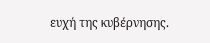ευχή της κυβέρνησης.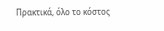Πρακτικά, όλο το κόστος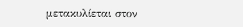μετακυλίεται στον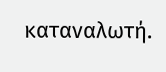καταναλωτή.